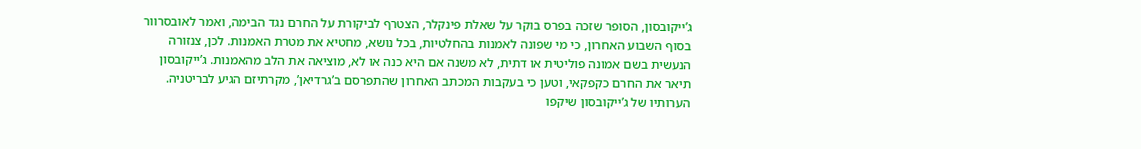ג’ייקובסון, הסופר שזכה בפרס בוקר על שאלת פינקלר, הצטרף לביקורת על החרם נגד הבימה, ואמר לאובסרוור בסוף השבוע האחרון, כי מי שפונה לאמנות בהחלטיות, בכל נושא, מחטיא את מטרת האמנות. לכן, צנזורה הנעשית בשם אמונה פוליטית או דתית, לא משנה אם היא כנה או לא, מוציאה את הלב מהאמנות. ג’ייקובסון תיאר את החרם כקפקאי, וטען כי בעקבות המכתב האחרון שהתפרסם ב’גרדיאן’, מקרתיזם הגיע לבריטניה.
הערותיו של ג’ייקובסון שיקפו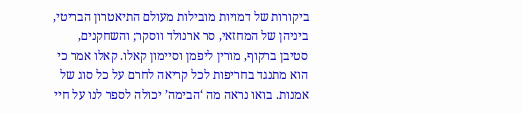ביקורות של דמויות מובילות מעולם התיאטרון הבריטי, ביניהן של המחזאי, סר ארנולד ווסקר; והשחקנים, סטיבן ברקוף, מורין ליפמן וסיימון קאלו. קאלו אמר כי הוא מתנגד בחריפות לכל קריאה לחרם על כל סוג של אמנות. בואו נראה מה ‘הבימה’ יכולה לספר לנו על חיי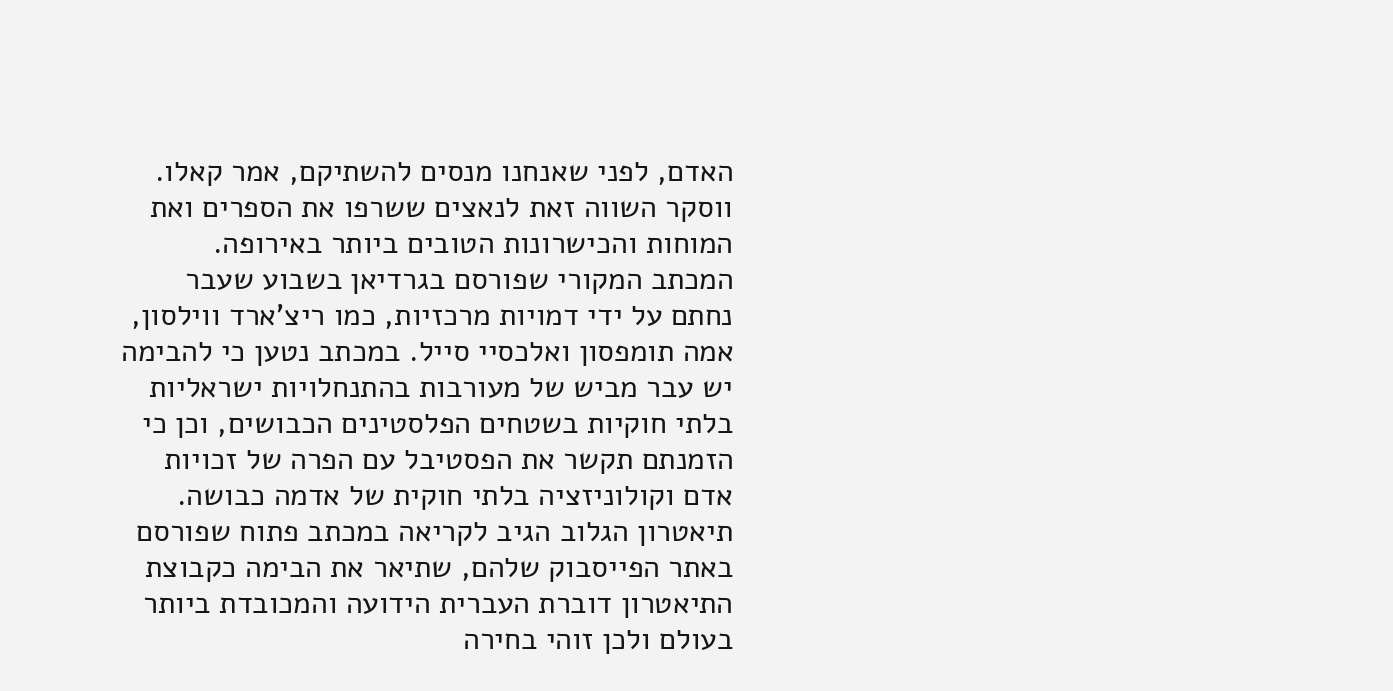האדם, לפני שאנחנו מנסים להשתיקם, אמר קאלו. ווסקר השווה זאת לנאצים ששרפו את הספרים ואת המוחות והכישרונות הטובים ביותר באירופה.
המכתב המקורי שפורסם בגרדיאן בשבוע שעבר נחתם על ידי דמויות מרכזיות, כמו ריצ’ארד ווילסון, אמה תומפסון ואלכסיי סייל. במכתב נטען כי להבימה יש עבר מביש של מעורבות בהתנחלויות ישראליות בלתי חוקיות בשטחים הפלסטינים הכבושים, וכן כי הזמנתם תקשר את הפסטיבל עם הפרה של זכויות אדם וקולוניזציה בלתי חוקית של אדמה כבושה.
תיאטרון הגלוב הגיב לקריאה במכתב פתוח שפורסם באתר הפייסבוק שלהם, שתיאר את הבימה כקבוצת התיאטרון דוברת העברית הידועה והמכובדת ביותר בעולם ולכן זוהי בחירה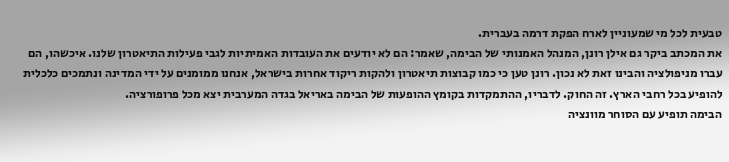טבעית לכל מי שמעוניין לארח הפקת דרמה בעברית.
את המכתב ביקר גם אילן רונן, המנהל האמנותי של הבימה, שאמר: הם לא יודעים את העובדות האמיתיות לגבי פעילות התיאטרון שלנו. איכשהו, הם עברו מניפולציה והבינו זאת לא נכון. רונן טען כי כמו קבוצות תיאטרון ולהקות ריקוד אחרות בישראל, אנחנו ממומנים על ידי המדינה ונתמכים כלכלית להופיע בכל רחבי הארץ. זה החוק. לדבריו, ההתמקדות בקומץ ההופעות של הבימה באריאל בגדה המערבית יצא מכל פרופורציה.
הבימה תופיע עם הסוחר מוונציה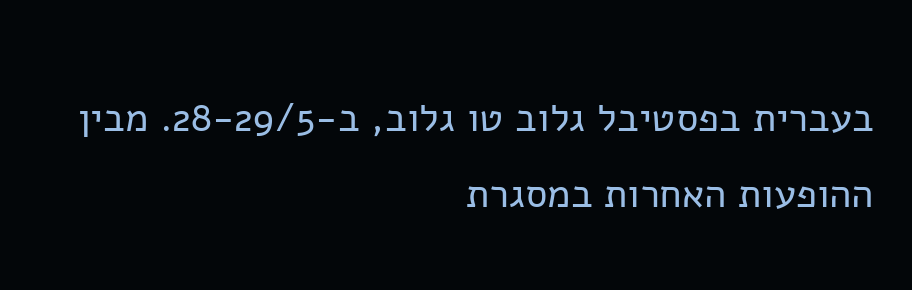בעברית בפסטיבל גלוב טו גלוב, ב-28-29/5. מבין ההופעות האחרות במסגרת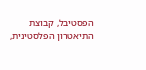הפסטיבל, קבוצת התיאטרון הפלסטינית,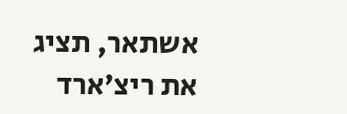אשתאר, תציג את ריצ’ארד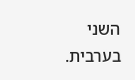השני בערבית.